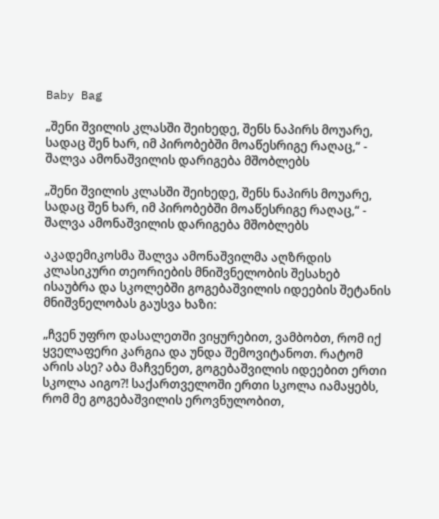Baby Bag

„შენი შვილის კლასში შეიხედე, შენს ნაპირს მოუარე, სადაც შენ ხარ, იმ პირობებში მოაწესრიგე რაღაც,“ - შალვა ამონაშვილის დარიგება მშობლებს

„შენი შვილის კლასში შეიხედე, შენს ნაპირს მოუარე, სადაც შენ ხარ, იმ პირობებში მოაწესრიგე რაღაც,“ - შალვა ამონაშვილის დარიგება მშობლებს

აკადემიკოსმა შალვა ამონაშვილმა აღზრდის კლასიკური თეორიების მნიშვნელობის შესახებ ისაუბრა და სკოლებში გოგებაშვილის იდეების შეტანის მნიშვნელობას გაუსვა ხაზი:

„ჩვენ უფრო დასალეთში ვიყურებით, ვამბობთ, რომ იქ ყველაფერი კარგია და უნდა შემოვიტანოთ. რატომ არის ასე? აბა მაჩვენეთ, გოგებაშვილის იდეებით ერთი სკოლა აიგო?! საქართველოში ერთი სკოლა იამაყებს, რომ მე გოგებაშვილის ეროვნულობით,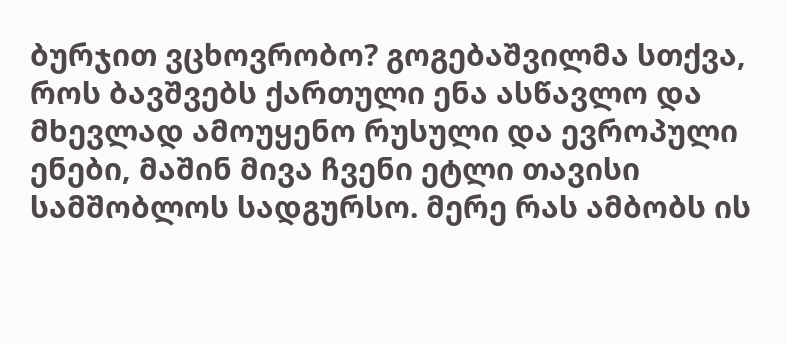ბურჯით ვცხოვრობო? გოგებაშვილმა სთქვა, როს ბავშვებს ქართული ენა ასწავლო და მხევლად ამოუყენო რუსული და ევროპული ენები, მაშინ მივა ჩვენი ეტლი თავისი სამშობლოს სადგურსო. მერე რას ამბობს ის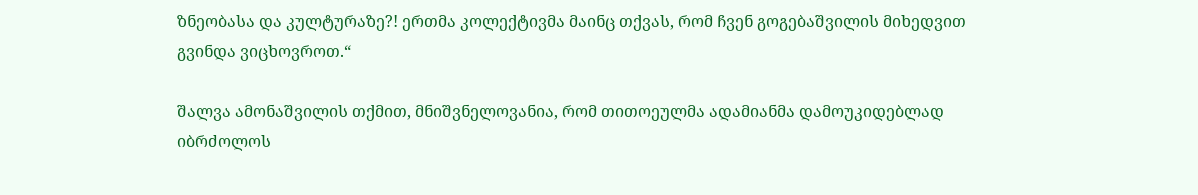ზნეობასა და კულტურაზე?! ერთმა კოლექტივმა მაინც თქვას, რომ ჩვენ გოგებაშვილის მიხედვით გვინდა ვიცხოვროთ.“

შალვა ამონაშვილის თქმით, მნიშვნელოვანია, რომ თითოეულმა ადამიანმა დამოუკიდებლად იბრძოლოს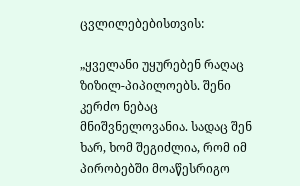ცვლილებებისთვის:

„ყველანი უყურებენ რაღაც ზიზილ-პიპილოებს. შენი კერძო ნებაც მნიშვნელოვანია. სადაც შენ ხარ, ხომ შეგიძლია, რომ იმ პირობებში მოაწესრიგო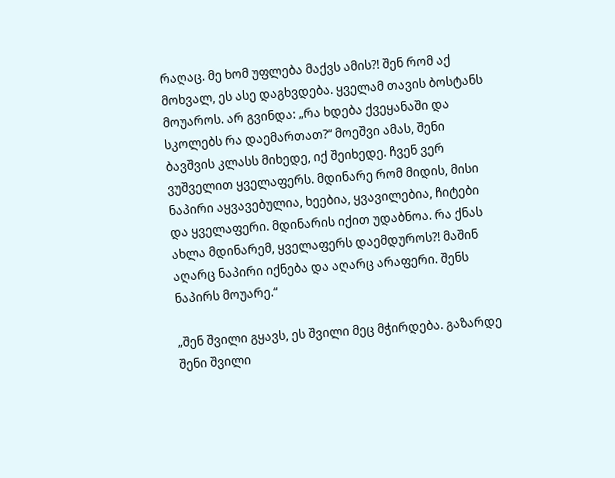რაღაც. მე ხომ უფლება მაქვს ამის?! შენ რომ აქ მოხვალ, ეს ასე დაგხვდება. ყველამ თავის ბოსტანს მოუაროს. არ გვინდა: „რა ხდება ქვეყანაში და სკოლებს რა დაემართათ?“ მოეშვი ამას, შენი ბავშვის კლასს მიხედე, იქ შეიხედე. ჩვენ ვერ ვუშველით ყველაფერს. მდინარე რომ მიდის, მისი ნაპირი აყვავებულია, ხეებია, ყვავილებია, ჩიტები და ყველაფერი. მდინარის იქით უდაბნოა. რა ქნას ახლა მდინარემ, ყველაფერს დაემდუროს?! მაშინ აღარც ნაპირი იქნება და აღარც არაფერი. შენს ნაპირს მოუარე.“

„შენ შვილი გყავს, ეს შვილი მეც მჭირდება. გაზარდე შენი შვილი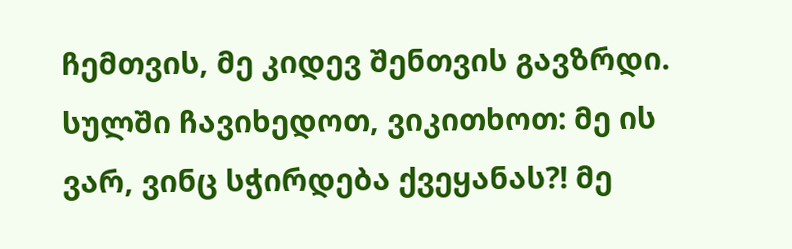ჩემთვის, მე კიდევ შენთვის გავზრდი. სულში ჩავიხედოთ, ვიკითხოთ: მე ის ვარ, ვინც სჭირდება ქვეყანას?! მე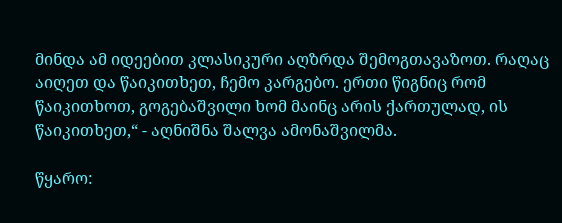მინდა ამ იდეებით კლასიკური აღზრდა შემოგთავაზოთ. რაღაც აიღეთ და წაიკითხეთ, ჩემო კარგებო. ერთი წიგნიც რომ წაიკითხოთ, გოგებაშვილი ხომ მაინც არის ქართულად, ის წაიკითხეთ,“ - აღნიშნა შალვა ამონაშვილმა.

წყარო: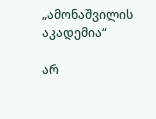„ამონაშვილის აკადემია“

არ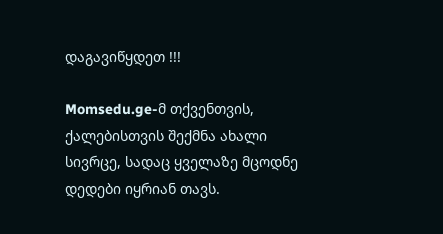დაგავიწყდეთ !!!

Momsedu.ge-მ თქვენთვის, ქალებისთვის შექმნა ახალი სივრცე, სადაც ყველაზე მცოდნე დედები იყრიან თავს.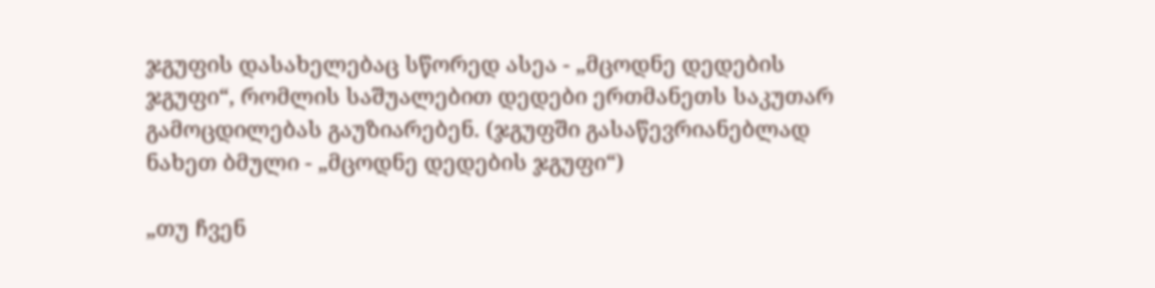ჯგუფის დასახელებაც სწორედ ასეა - „მცოდნე დედების ჯგუფი“, რომლის საშუალებით დედები ერთმანეთს საკუთარ გამოცდილებას გაუზიარებენ. (ჯგუფში გასაწევრიანებლად ნახეთ ბმული - „მცოდნე დედების ჯგუფი“)

„თუ ჩვენ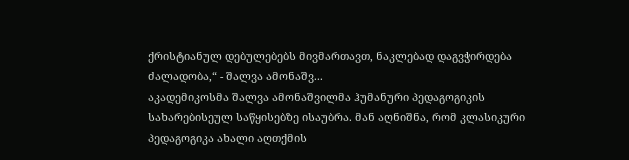ქრისტიანულ დებულებებს მივმართავთ, ნაკლებად დაგვჭირდება ძალადობა,“ - შალვა ამონაშვ...
აკადემიკოსმა შალვა ამონაშვილმა ჰუმანური პედაგოგიკის სახარებისეულ საწყისებზე ისაუბრა. მან აღნიშნა, რომ კლასიკური პედაგოგიკა ახალი აღთქმის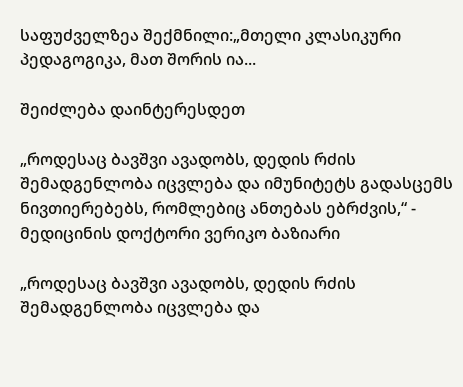საფუძველზეა შექმნილი:„მთელი კლასიკური პედაგოგიკა, მათ შორის ია...

შეიძლება დაინტერესდეთ

„როდესაც ბავშვი ავადობს, დედის რძის შემადგენლობა იცვლება და იმუნიტეტს გადასცემს ნივთიერებებს, რომლებიც ანთებას ებრძვის,“ - მედიცინის დოქტორი ვერიკო ბაზიარი

„როდესაც ბავშვი ავადობს, დედის რძის შემადგენლობა იცვლება და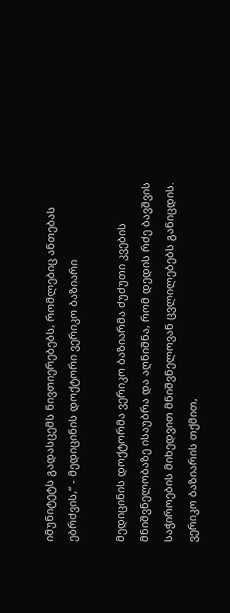იმუნიტეტს გადასცემს ნივთიერებებს, რომლებიც ანთებას ებრძვის,“ - მედიცინის დოქტორი ვერიკო ბაზიარი

მედიცინის დოქტორმა ვერიკო ბაზიარმა ძუძუთი კვების მნიშვნელობაზე ისაუბრა და აღნიშნა, რომ დედის რძე ბავშვის საჭიროების მიხედვით მნიშვნელოვან ცვლილებებს განიცდის. ვერიკო ბაზიარის თქმით,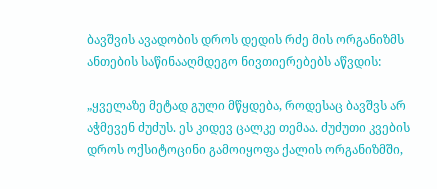ბავშვის ავადობის დროს დედის რძე მის ორგანიზმს ანთების საწინააღმდეგო ნივთიერებებს აწვდის:

„ყველაზე მეტად გული მწყდება, როდესაც ბავშვს არ აჭმევენ ძუძუს. ეს კიდევ ცალკე თემაა. ძუძუთი კვების დროს ოქსიტოცინი გამოიყოფა ქალის ორგანიზმში,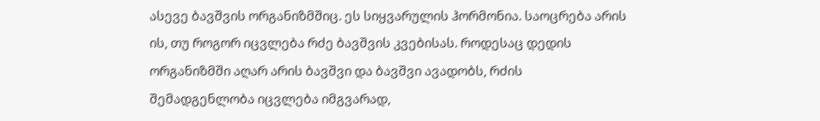ასევე ბავშვის ორგანიზმშიც. ეს სიყვარულის ჰორმონია. საოცრება არის ის, თუ როგორ იცვლება რძე ბავშვის კვებისას. როდესაც დედის ორგანიზმში აღარ არის ბავშვი და ბავშვი ავადობს, რძის შემადგენლობა იცვლება იმგვარად,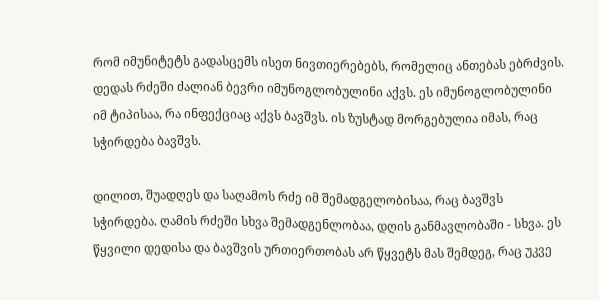რომ იმუნიტეტს გადასცემს ისეთ ნივთიერებებს, რომელიც ანთებას ებრძვის. დედას რძეში ძალიან ბევრი იმუნოგლობულინი აქვს. ეს იმუნოგლობულინი იმ ტიპისაა, რა ინფექციაც აქვს ბავშვს. ის ზუსტად მორგებულია იმას, რაც სჭირდება ბავშვს.

დილით, შუადღეს და საღამოს რძე იმ შემადგელობისაა, რაც ბავშვს სჭირდება. ღამის რძეში სხვა შემადგენლობაა, დღის განმავლობაში - სხვა. ეს წყვილი დედისა და ბავშვის ურთიერთობას არ წყვეტს მას შემდეგ, რაც უკვე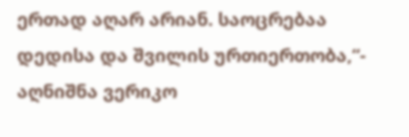ერთად აღარ არიან. საოცრებაა დედისა და შვილის ურთიერთობა,“- აღნიშნა ვერიკო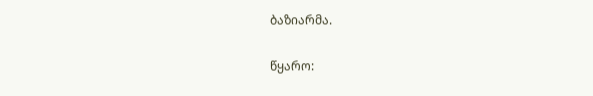ბაზიარმა.

წყარო: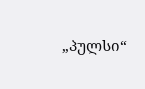„პულსი“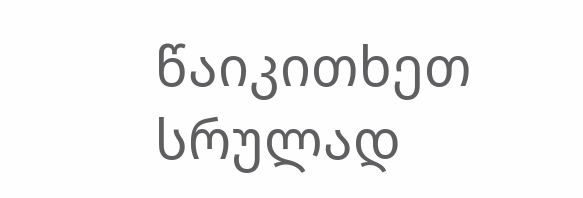წაიკითხეთ სრულად